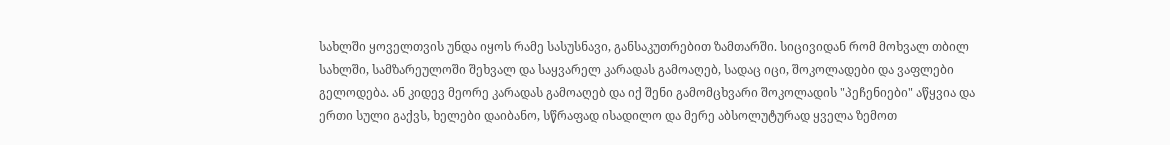სახლში ყოველთვის უნდა იყოს რამე სასუსნავი, განსაკუთრებით ზამთარში. სიცივიდან რომ მოხვალ თბილ სახლში, სამზარეულოში შეხვალ და საყვარელ კარადას გამოაღებ, სადაც იცი, შოკოლადები და ვაფლები გელოდება. ან კიდევ მეორე კარადას გამოაღებ და იქ შენი გამომცხვარი შოკოლადის "პეჩენიები" აწყვია და ერთი სული გაქვს, ხელები დაიბანო, სწრაფად ისადილო და მერე აბსოლუტურად ყველა ზემოთ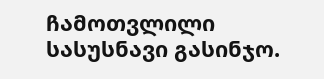ჩამოთვლილი სასუსნავი გასინჯო.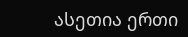ასეთია ერთი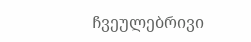ჩვეულებრივი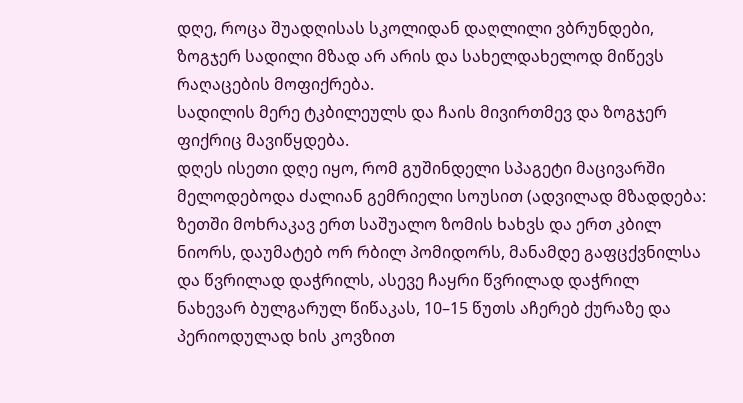დღე, როცა შუადღისას სკოლიდან დაღლილი ვბრუნდები, ზოგჯერ სადილი მზად არ არის და სახელდახელოდ მიწევს რაღაცების მოფიქრება.
სადილის მერე ტკბილეულს და ჩაის მივირთმევ და ზოგჯერ ფიქრიც მავიწყდება.
დღეს ისეთი დღე იყო, რომ გუშინდელი სპაგეტი მაცივარში მელოდებოდა ძალიან გემრიელი სოუსით (ადვილად მზადდება: ზეთში მოხრაკავ ერთ საშუალო ზომის ხახვს და ერთ კბილ ნიორს, დაუმატებ ორ რბილ პომიდორს, მანამდე გაფცქვნილსა და წვრილად დაჭრილს, ასევე ჩაყრი წვრილად დაჭრილ ნახევარ ბულგარულ წიწაკას, 10–15 წუთს აჩერებ ქურაზე და პერიოდულად ხის კოვზით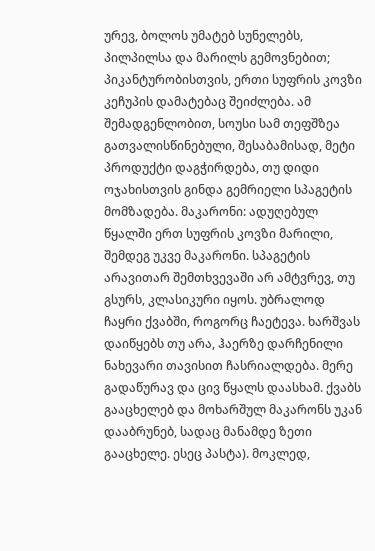ურევ, ბოლოს უმატებ სუნელებს, პილპილსა და მარილს გემოვნებით; პიკანტურობისთვის, ერთი სუფრის კოვზი კეჩუპის დამატებაც შეიძლება. ამ შემადგენლობით, სოუსი სამ თეფშზეა გათვალისწინებული, შესაბამისად, მეტი პროდუქტი დაგჭირდება, თუ დიდი ოჯახისთვის გინდა გემრიელი სპაგეტის მომზადება. მაკარონი: ადუღებულ წყალში ერთ სუფრის კოვზი მარილი, შემდეგ უკვე მაკარონი. სპაგეტის არავითარ შემთხვევაში არ ამტვრევ, თუ გსურს, კლასიკური იყოს. უბრალოდ ჩაყრი ქვაბში, როგორც ჩაეტევა. ხარშვას დაიწყებს თუ არა, ჰაერზე დარჩენილი ნახევარი თავისით ჩასრიალდება. მერე გადაწურავ და ცივ წყალს დაასხამ. ქვაბს გააცხელებ და მოხარშულ მაკარონს უკან დააბრუნებ, სადაც მანამდე ზეთი გააცხელე. ესეც პასტა). მოკლედ,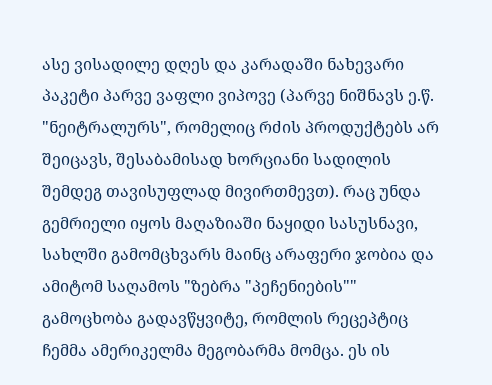ასე ვისადილე დღეს და კარადაში ნახევარი პაკეტი პარვე ვაფლი ვიპოვე (პარვე ნიშნავს ე.წ. "ნეიტრალურს", რომელიც რძის პროდუქტებს არ შეიცავს, შესაბამისად ხორციანი სადილის შემდეგ თავისუფლად მივირთმევთ). რაც უნდა გემრიელი იყოს მაღაზიაში ნაყიდი სასუსნავი, სახლში გამომცხვარს მაინც არაფერი ჯობია და ამიტომ საღამოს "ზებრა "პეჩენიების"" გამოცხობა გადავწყვიტე, რომლის რეცეპტიც ჩემმა ამერიკელმა მეგობარმა მომცა. ეს ის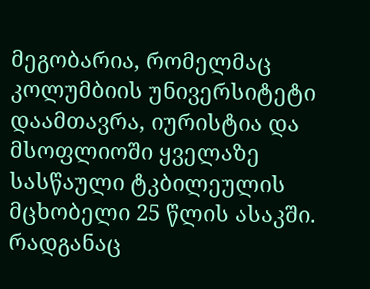მეგობარია, რომელმაც კოლუმბიის უნივერსიტეტი დაამთავრა, იურისტია და მსოფლიოში ყველაზე სასწაული ტკბილეულის მცხობელი 25 წლის ასაკში.
რადგანაც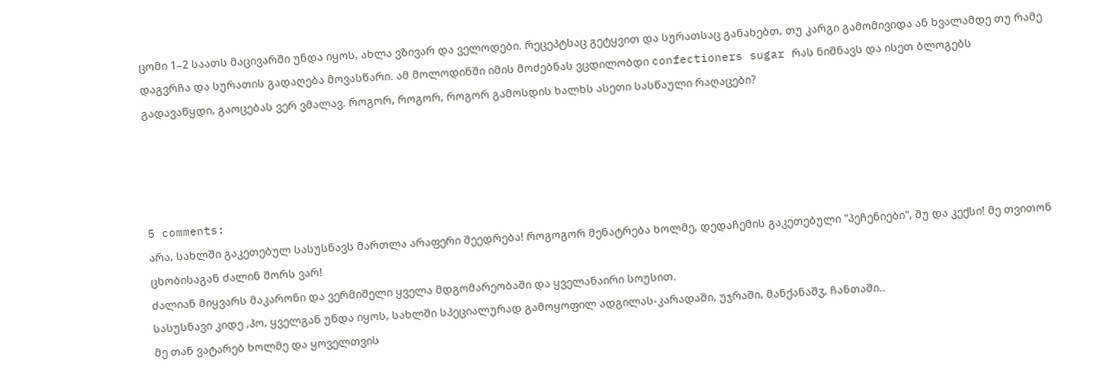ცომი 1–2 საათს მაცივარში უნდა იყოს, ახლა ვზივარ და ველოდები. რეცეპტსაც გეტყვით და სურათსაც განახებთ, თუ კარგი გამომივიდა ან ხვალამდე თუ რამე დაგვრჩა და სურათის გადაღება მოვასწარი. ამ მოლოდინში იმის მოძებნას ვცდილობდი confectioners sugar რას ნიშნავს და ისეთ ბლოგებს გადავაწყდი, გაოცებას ვერ ვმალავ. როგორ, როგორ, როგორ გამოსდის ხალხს ასეთი სასწაული რაღაცები?




5 comments:
არა, სახლში გაკეთებულ სასუსნავს მართლა არაფერი შეედრება! როგოგორ მენატრება ხოლმე, დედაჩემის გაკეთებული "პეჩენიები", შუ და კექსი! მე თვითონ ცხობისაგან ძალინ შორს ვარ!
ძალიან მიყვარს მაკარონი და ვერმიშელი ყველა მდგომარეობაში და ყველანაირი სოუსით.
სასუსნავი კიდე ,ჰო, ყველგან უნდა იყოს, სახლში სპეციალურად გამოყოფილ ადგილას-კარადაში, უჯრაში, მანქანაშჳ, ჩანთაში..
მე თან ვატარებ ხოლმე და ყოველთვის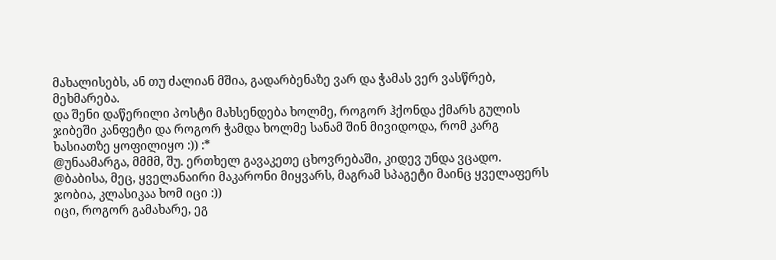მახალისებს, ან თუ ძალიან მშია, გადარბენაზე ვარ და ჭამას ვერ ვასწრებ, მეხმარება.
და შენი დაწერილი პოსტი მახსენდება ხოლმე, როგორ ჰქონდა ქმარს გულის ჯიბეში კანფეტი და როგორ ჭამდა ხოლმე სანამ შინ მივიდოდა, რომ კარგ ხასიათზე ყოფილიყო :)) :*
@უნაამარგა, მმმმ, შუ. ერთხელ გავაკეთე ცხოვრებაში, კიდევ უნდა ვცადო.
@ბაბისა, მეც, ყველანაირი მაკარონი მიყვარს, მაგრამ სპაგეტი მაინც ყველაფერს ჯობია, კლასიკაა ხომ იცი :))
იცი, როგორ გამახარე, ეგ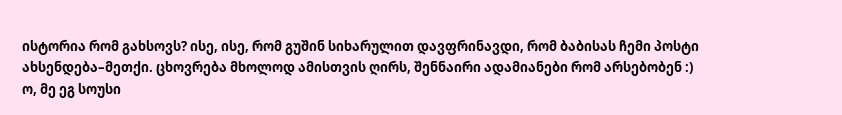ისტორია რომ გახსოვს? ისე, ისე, რომ გუშინ სიხარულით დავფრინავდი, რომ ბაბისას ჩემი პოსტი ახსენდება–მეთქი. ცხოვრება მხოლოდ ამისთვის ღირს, შენნაირი ადამიანები რომ არსებობენ :)
ო, მე ეგ სოუსი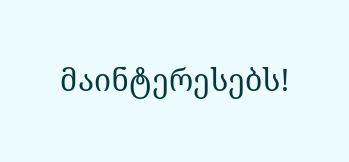მაინტერესებს!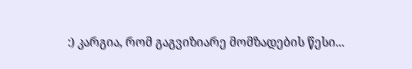:) კარგია, რომ გაგვიზიარე მომზადების წესი...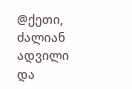@ქეთი, ძალიან ადვილი და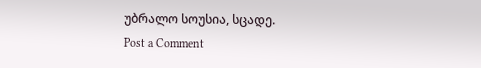უბრალო სოუსია, სცადე.
Post a Comment